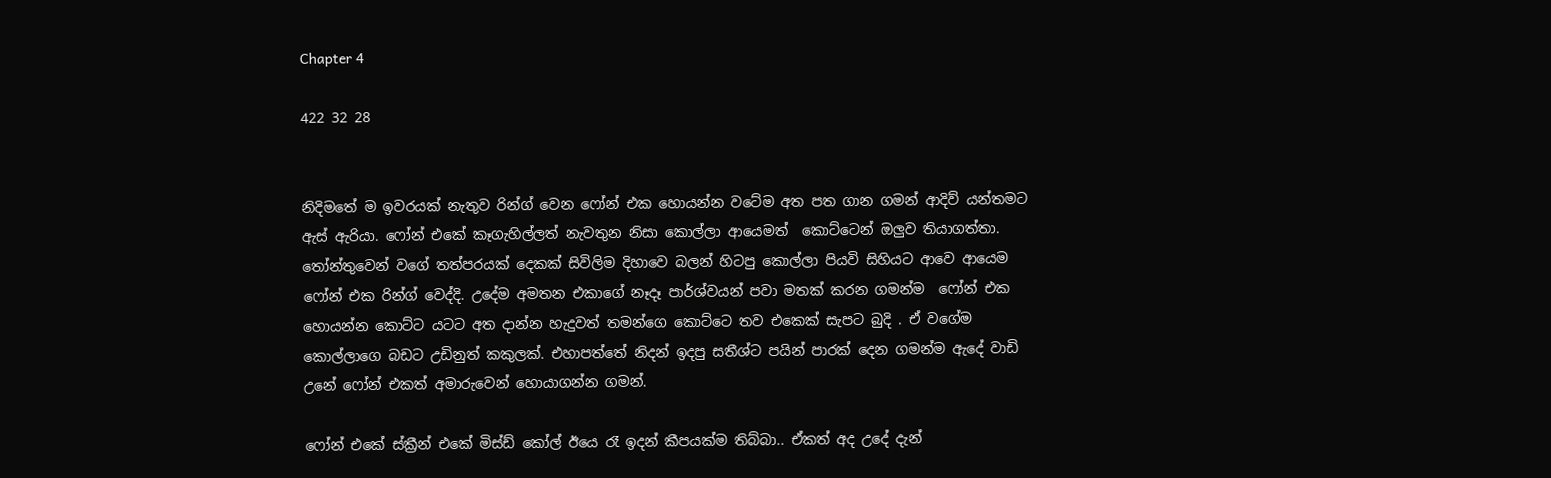Chapter 4

422 32 28


නිදිමතේ ම ඉවරයක් නැතුව රින්ග් වෙන ෆෝන් එක හොයන්න වටේම අත පත ගාන ගමන් ආදිව් යන්තමට  ඇස් ඇරියා. ෆෝන් එකේ කෑගැහිල්ලත් නැවතුන නිසා කොල්ලා ආයෙමත්  කොට්ටෙන් ඔලුව තියාගත්තා. තෝන්තුවෙන් වගේ තත්පරයක් දෙකක් සිවිලිම දිහාවෙ බලන් හිටපු කොල්ලා පියවි සිහියට ආවෙ ආයෙම ෆෝන් එක රින්ග් වෙද්දි. උදේම අමතන එකාගේ නෑදෑ පාර්ශ්වයන් පවා මතක් කරන ගමන්ම  ෆෝන් එක හොයන්න කොට්ට යටට අත දාන්න හැදුවත් තමන්ගෙ කොට්ටෙ තව එකෙක් සැපට බුදි . ඒ වගේම කොල්ලාගෙ බඩට උඩිනුත් කකුලක්. එහාපත්තේ නිදන් ඉදපු සතීශ්ට පයින් පාරක් දෙන ගමන්ම ඇදේ වාඩි උනේ ෆෝන් එකත් අමාරුවෙන් හොයාගන්න ගමන්.

ෆෝන් එකේ ස්ක්‍රීන් එකේ මිස්ඩ් කෝල් ඊයෙ රෑ ඉදන් කීපයක්ම තිබ්බා.. ඒකත් අද උදේ දැන්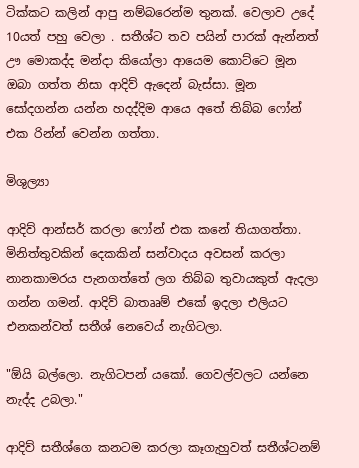ටික්කට කලින් ආපු නම්බරෙන්ම තුනක්. වෙලාව උදේ 10යත් පහු වෙලා . සතීශ්ට තව පයින් පාරක් ඇන්නත් ඌ මොකද්ද මන්දා කියෝලා ආයෙම කොට්ටෙ මූන ඔබා ගත්ත නිසා ආදිව් ඇදෙන් බැස්සා. මූන සෝදගන්න යන්න හදද්දිම ආයෙ අතේ තිබ්බ ෆෝන් එක රින්න් වෙන්න ගත්තා.

මිශුල්‍යා

ආදිව් ආන්සර් කරලා ෆෝන් එක කනේ තියාගත්තා. මිනිත්තුවකින් දෙකකින් සන්වාදය අවසන් කරලා නානකාමරය පැනගත්තේ ලග තිබ්බ තුවායකුත් ඇදලා ගන්න ගමන්. ආදිව් බාතෲම් එකේ ඉදලා එලියට එනකන්වත් සතීශ් නෙවෙය් නැගිටලා.

"ඕයි බල්ලො. නැගිටපන් යකෝ. ගෙවල්වලට යන්නෙ නැද්ද උබලා."

ආදිව් සතීශ්ගෙ කනටම කරලා කෑගැහුවත් සතීශ්ටනම්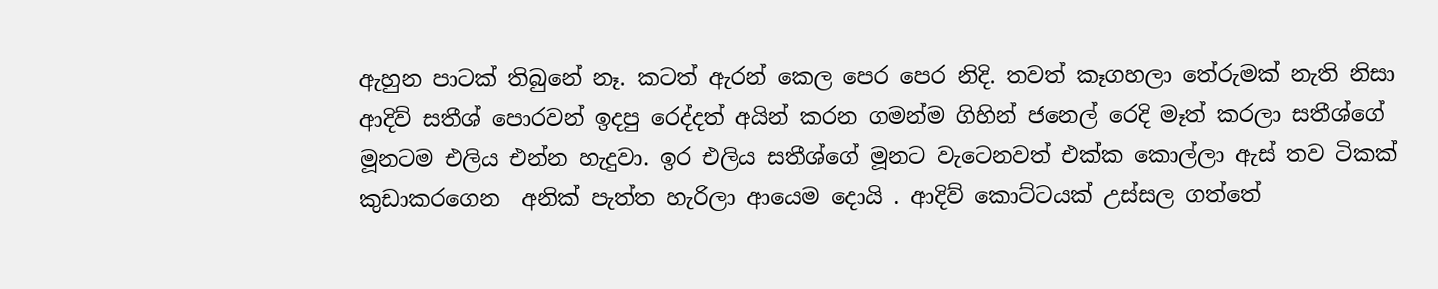ඇහුන පාටක් තිබුනේ නෑ. කටත් ඇරන් කෙල පෙර පෙර නිදි. තවත් කෑගහලා තේරුමක් නැති නිසා ආදිව් සතීශ් පොරවන් ඉදපු රෙද්දත් අයින් කරන ගමන්ම ගිහින් ජනෙල් රෙදි මෑත් කරලා සතීශ්ගේ මූනටම එලිය එන්න හැදුවා. ඉර එලිය සතීශ්ගේ මූනට වැටෙනවත් එක්ක කොල්ලා ඇස් තව ටිකක් කුඩාකරගෙන  අනික් පැත්ත හැරිලා ආයෙම දොයි . ආදිව් කොට්ටයක් උස්සල ගත්තේ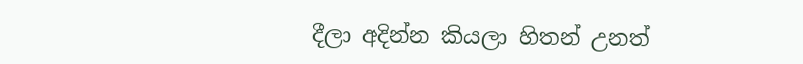දීලා අදින්න කියලා හිතන් උනත්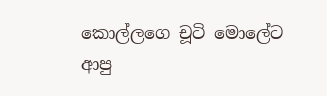කොල්ලගෙ චූටි මොලේට ආපු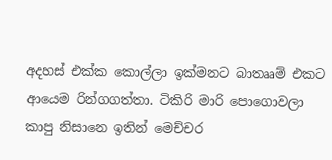අදහස් එක්ක කොල්ලා ඉක්මනට බාතෲම් එකට ආයෙම රින්ගගත්තා. ටිකිරි මාරි පොගොවලා කාපු නිසානෙ ඉතින් මෙච්චර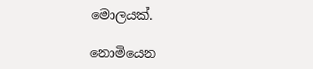මොලයක්.

නොමියෙන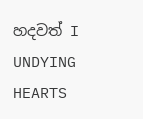හදවත් I UNDYING HEARTS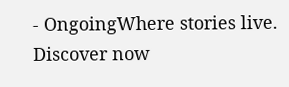- OngoingWhere stories live. Discover now